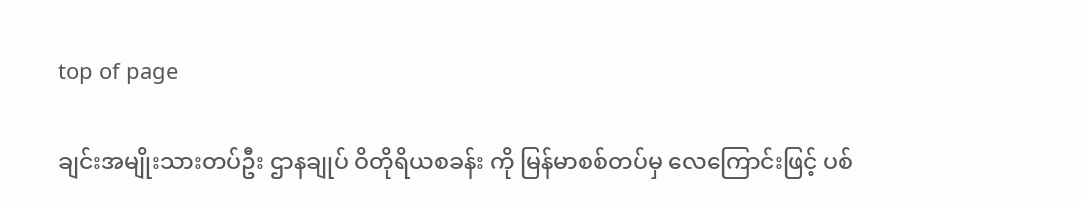top of page

ချင်းအမျိုးသားတပ်ဦး ဌာနချုပ် ဝိတိုရိယစခန်း ကို မြန်မာစစ်တပ်မှ လေကြောင်းဖြင့် ပစ်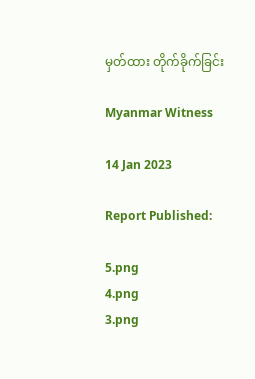မှတ်ထား တိုက်ခိုက်ခြင်း

Myanmar Witness

14 Jan 2023

Report Published:

5.png
4.png
3.png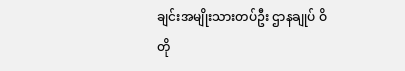ချင်းအမျိုးသားတပ်ဦး ဌာနချုပ် ဝိတို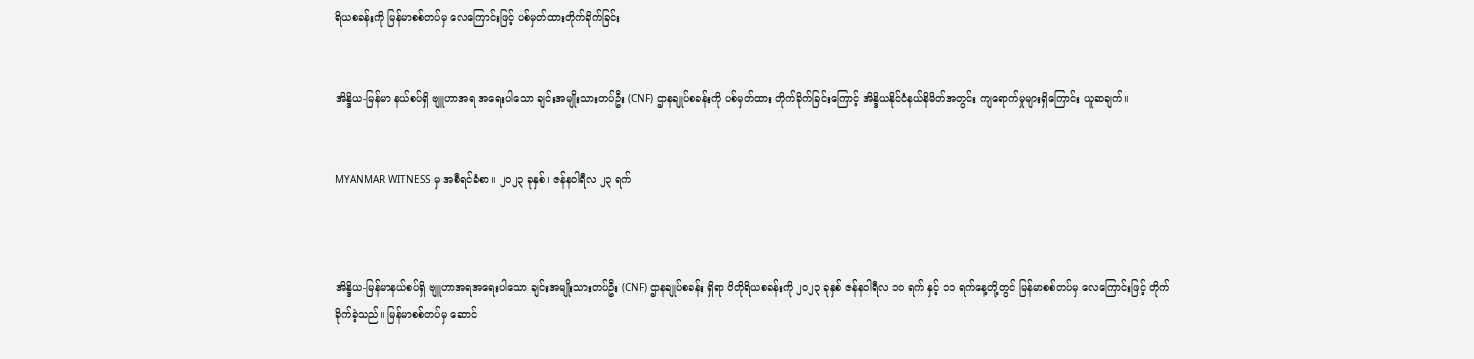ရိယစခန်းကို မြန်မာစစ်တပ်မှ လေကြောင်းဖြင့် ပစ်မှတ်ထားတိုက်ခိုက်ခြင်း


အိန္ဒိယ-မြန်မာ နယ်စပ်ရှိ ဗျူဟာအရ အရေးပါသော ချင်းအမျိုးသားတပ်ဦး (CNF) ဌာနချုပ်စခန်းကို ပစ်မှတ်ထား တိုက်ခိုက်ခြင်းကြောင့် အိန္ဒိယနိုင်ငံနယ်နိမိတ်အတွင်း ကျရောက်မှုများရှိကြောင်း ယူဆချက်။


MYANMAR WITNESS မှ အစီရင်ခံစာ။ ၂၀၂၃ ခုနှစ်၊ ဇန်နဝါရီလ ၂၃ ရက်



အိန္ဒိယ-မြန်မာနယ်စပ်ရှိ ဗျူဟာအရအရေးပါသော ချင်းအမျိုးသားတပ်ဦး (CNF) ဌာနချုပ်စခန်း ရှိရာ ဝိတိုရိယစခန်းကို ၂၀၂၃ ခုနှစ် ဇန်နဝါရီလ ၁၀ ရက် နှင့် ၁၁ ရက်နေ့တို့တွင် မြန်မာစစ်တပ်မှ လေကြောင်းဖြင့် တိုက်ခိုက်ခဲ့သည်။ မြန်မာစစ်တပ်မှ ဆောင်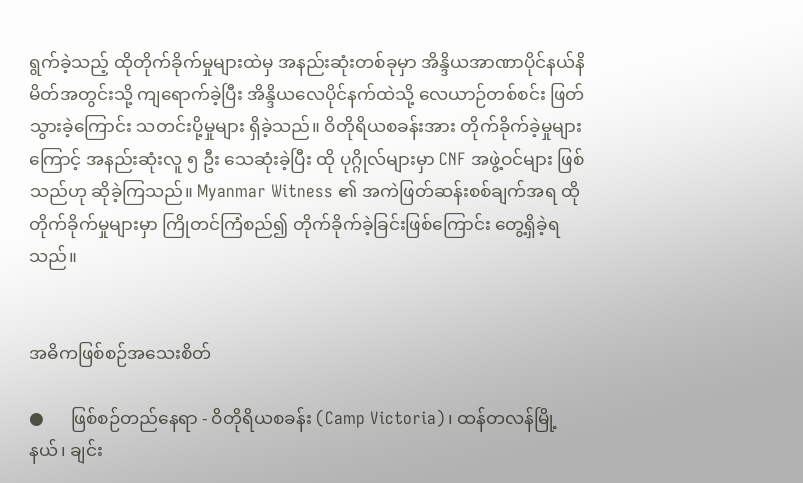ရွက်ခဲ့သည့် ထိုတိုက်ခိုက်မှုများထဲမှ အနည်းဆုံးတစ်ခုမှာ အိန္ဒိယအာဏာပိုင်နယ်နိမိတ်အတွင်းသို့ ကျရောက်ခဲ့ပြီး အိန္ဒိယလေပိုင်နက်ထဲသို့ လေယာဉ်တစ်စင်း ဖြတ်သွားခဲ့ကြောင်း သတင်းပို့မှုများ ရှိခဲ့သည်။ ဝိတိုရိယစခန်းအား တိုက်ခိုက်ခဲ့မှုများကြောင့် အနည်းဆုံးလူ ၅ ဦး သေဆုံးခဲ့ပြီး ထို ပုဂ္ဂိုလ်များမှာ CNF အဖွဲ့ဝင်များ ဖြစ်သည်ဟု ဆိုခဲ့ကြသည်။ Myanmar Witness ၏ အကဲဖြတ်ဆန်းစစ်ချက်အရ ထိုတိုက်ခိုက်မှုများမှာ ကြိုတင်ကြံစည်၍ တိုက်ခိုက်ခဲ့ခြင်းဖြစ်ကြောင်း တွေ့ရှိခဲ့ရသည်။


အဓိကဖြစ်စဉ်အသေးစိတ်

●      ဖြစ်စဉ်တည်နေရာ - ဝိတိုရိယစခန်း (Camp Victoria)၊ ထန်တလန်မြို့နယ်၊ ချင်း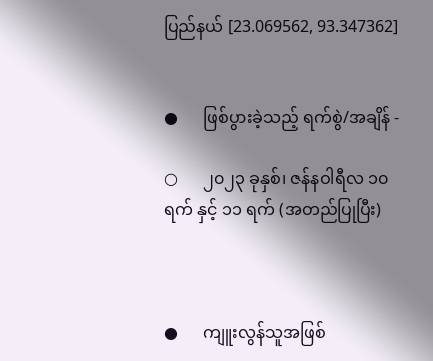ပြည်နယ် [23.069562, 93.347362]


●      ဖြစ်ပွားခဲ့သည့် ရက်စွဲ/အချိန် -

○      ၂၀၂၃ ခုနှစ်၊ ဇန်နဝါရီလ ၁၀ ရက် နှင့် ၁၁ ရက် (အတည်ပြုပြီး)



●      ကျူးလွန်သူအဖြစ်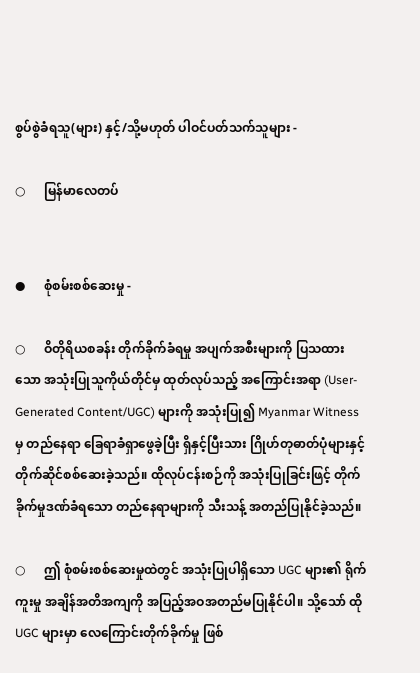စွပ်စွဲခံရသူ(များ) နှင့်/သို့မဟုတ် ပါဝင်ပတ်သက်သူများ -

○      မြန်မာလေတပ်


●      စုံစမ်းစစ်ဆေးမှု -

○      ဝိတိုရိယစခန်း တိုက်ခိုက်ခံရမှု အပျက်အစီးများကို ပြသထားသော အသုံးပြုသူကိုယ်တိုင်မှ ထုတ်လုပ်သည့် အကြောင်းအရာ (User-Generated Content/UGC) များကို အသုံးပြု၍ Myanmar Witness မှ တည်နေရာ ခြေရာခံရှာဖွေခဲ့ပြီး ရှိနှင့်ပြီးသား ဂြိုဟ်တုဓာတ်ပုံများနှင့် တိုက်ဆိုင်စစ်ဆေးခဲ့သည်။ ထိုလုပ်ငန်းစဉ်ကို အသုံးပြုခြင်းဖြင့် တိုက်ခိုက်မှုဒဏ်ခံရသော တည်နေရာများကို သီးသန့် အတည်ပြုနိုင်ခဲ့သည်။

○      ဤ စုံစမ်းစစ်ဆေးမှုထဲတွင် အသုံးပြုပါရှိသော UGC များ၏ ရိုက်ကူးမှု အချိန်အတိအကျကို အပြည့်အဝအတည်မပြုနိုင်ပါ။ သို့သော် ထို UGC များမှာ လေကြောင်းတိုက်ခိုက်မှု ဖြစ်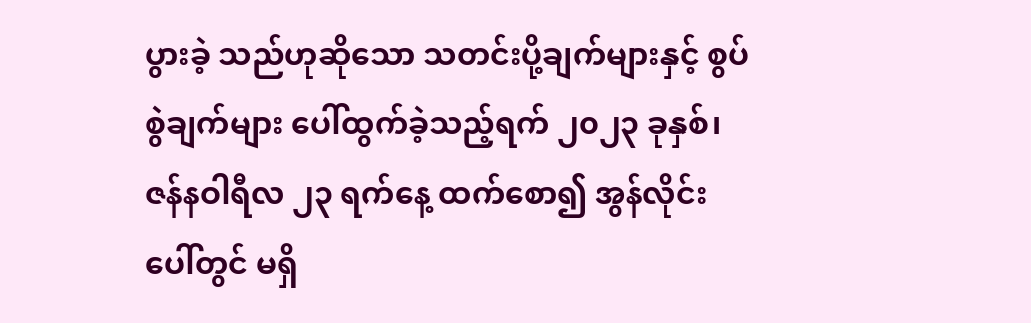ပွားခဲ့ သည်ဟုဆိုသော သတင်းပို့ချက်များနှင့် စွပ်စွဲချက်များ ပေါ်ထွက်ခဲ့သည့်ရက် ၂၀၂၃ ခုနှစ်၊ ဇန်နဝါရီလ ၂၃ ရက်နေ့ ထက်စော၍ အွန်လိုင်းပေါ်တွင် မရှိ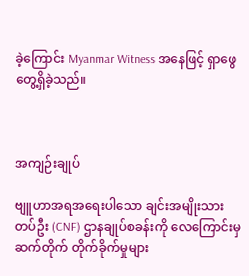ခဲ့ကြောင်း Myanmar Witness အနေဖြင့် ရှာဖွေတွေ့ရှိခဲ့သည်။



အကျဉ်းချုပ်

ဗျူဟာအရအရေးပါသော ချင်းအမျိုးသားတပ်ဦး (CNF) ဌာနချုပ်စခန်းကို လေကြောင်းမှဆက်တိုက် တိုက်ခိုက်မှုများ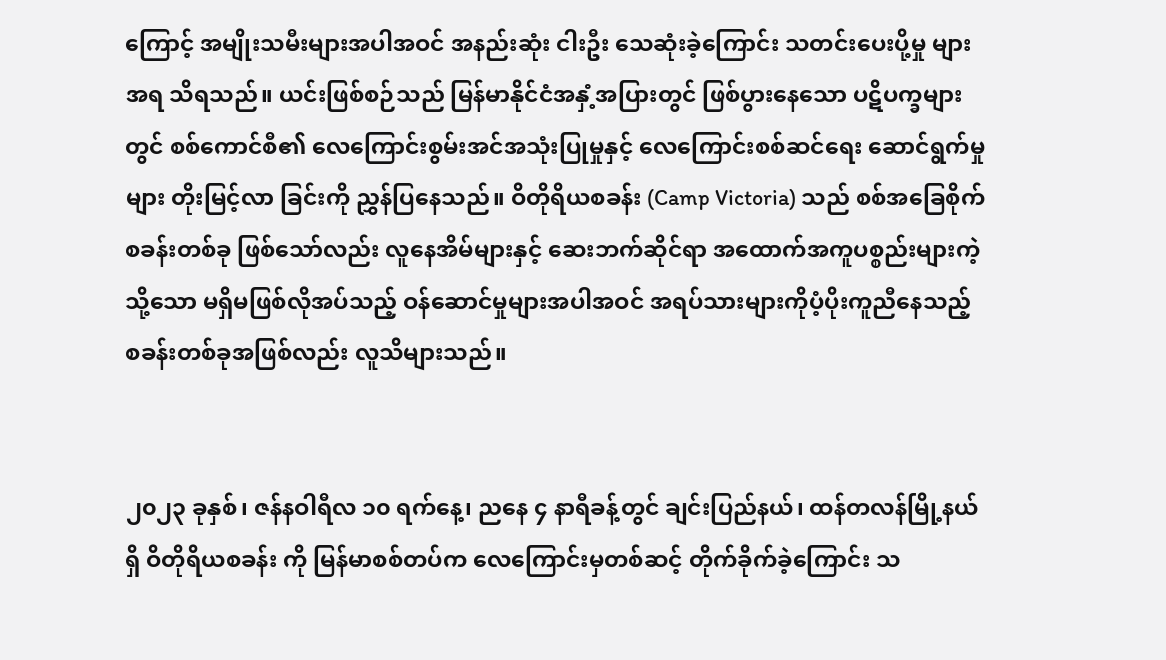ကြောင့် အမျိုးသမီးများအပါအဝင် အနည်းဆုံး ငါးဦး သေဆုံးခဲ့ကြောင်း သတင်းပေးပို့မှု များအရ သိရသည်။ ယင်းဖြစ်စဉ်သည် မြန်မာနိုင်ငံအနှံ့အပြားတွင် ဖြစ်ပွားနေသော ပဋိပက္ခများတွင် စစ်ကောင်စီ၏ လေကြောင်းစွမ်းအင်အသုံးပြုမှုနှင့် လေကြောင်းစစ်ဆင်ရေး ဆောင်ရွက်မှုများ တိုးမြင့်လာ ခြင်းကို ညွှန်ပြနေသည်။ ဝိတိုရိယစခန်း (Camp Victoria) သည် စစ်အခြေစိုက်စခန်းတစ်ခု ဖြစ်သော်လည်း လူနေအိမ်များနှင့် ဆေးဘက်ဆိုင်ရာ အထောက်အကူပစ္စည်းများကဲ့သို့သော မရှိမဖြစ်လိုအပ်သည့် ဝန်ဆောင်မှုများအပါအဝင် အရပ်သားများကိုပံ့ပိုးကူညီနေသည့် စခန်းတစ်ခုအဖြစ်လည်း လူသိများသည်။


၂၀၂၃ ခုနှစ်၊ ဇန်နဝါရီလ ၁၀ ရက်နေ့၊ ညနေ ၄ နာရီခန့်တွင် ချင်းပြည်နယ်၊ ထန်တလန်မြို့နယ်ရှိ ဝိတိုရိယစခန်း ကို မြန်မာစစ်တပ်က လေကြောင်းမှတစ်ဆင့် တိုက်ခိုက်ခဲ့ကြောင်း သ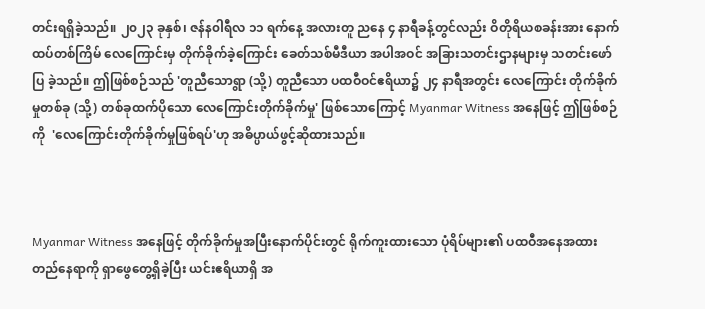တင်းရရှိခဲ့သည်။ ၂၀၂၃ ခုနှစ်၊ ဇန်န၀ါရီလ ၁၁ ရက်နေ့ အလားတူ ညနေ ၄ နာရီခန့်တွင်လည်း ဝိတိုရိယစခန်းအား နောက်ထပ်တစ်ကြိမ် လေကြောင်းမှ တိုက်ခိုက်ခဲ့ကြောင်း ခေတ်သစ်မီဒီယာ အပါအဝင် အခြားသတင်းဌာနများမှ သတင်းဖော်ပြ ခဲ့သည်။ ဤဖြစ်စဉ်သည် 'တူညီသောရွာ (သို့) တူညီသော ပထဝီဝင်ဧရိယာ၌ ၂၄ နာရီအတွင်း လေကြောင်း တိုက်ခိုက်မှုတစ်ခု (သို့) တစ်ခုထက်ပိုသော လေကြောင်းတိုက်ခိုက်မှု' ဖြစ်သောကြောင့် Myanmar Witness အနေဖြင့် ဤဖြစ်စဉ်ကို  'လေကြောင်းတိုက်ခိုက်မှုဖြစ်ရပ်'ဟု အဓိပ္ပာယ်ဖွင့်ဆိုထားသည်။



Myanmar Witness အနေဖြင့် တိုက်ခိုက်မှုအပြီးနောက်ပိုင်းတွင် ရိုက်ကူးထားသော ပုံရိပ်များ၏ ပထဝီအနေအထား တည်နေရာကို ရှာဖွေတွေ့ရှိခဲ့ပြီး ယင်းဧရိယာရှိ အ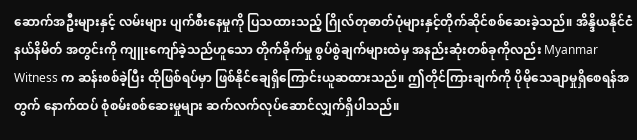ဆောက်အဦးများနှင့် လမ်းများ ပျက်စီးနေမှုကို ပြသထားသည့် ဂြိုလ်တုဓာတ်ပုံများနှင့်တိုက်ဆိုင်စစ်ဆေးခဲ့သည်။ အိန္ဒိယနိုင်ငံနယ်နိမိတ် အတွင်းကို ကျူးကျော်ခဲ့သည်ဟူသော တိုက်ခိုက်မှု စွပ်စွဲချက်များထဲမှ အနည်းဆုံးတစ်ခုကိုလည်း Myanmar Witness က ဆန်းစစ်ခဲ့ပြီး ထိုဖြစ်ရပ်မှာ ဖြစ်နိုင်ချေရှိကြောင်းယူဆထားသည်။ ဤတိုင်ကြားချက်ကို ပိုမိုသေချာမှုရှိစေရန်အတွက် နောက်ထပ် စုံစမ်းစစ်ဆေးမှုများ ဆက်လက်လုပ်ဆောင်လျှက်ရှိပါသည်။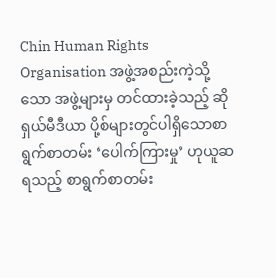Chin Human Rights Organisation အဖွဲ့အစည်းကဲ့သို့သော အဖွဲ့များမှ တင်ထားခဲ့သည့် ဆိုရှယ်မီဒီယာ ပို့စ်များတွင်ပါရှိသောစာရွက်စာတမ်း ‘ပေါက်ကြားမှု’ ဟုယူဆရသည့် စာရွက်စာတမ်း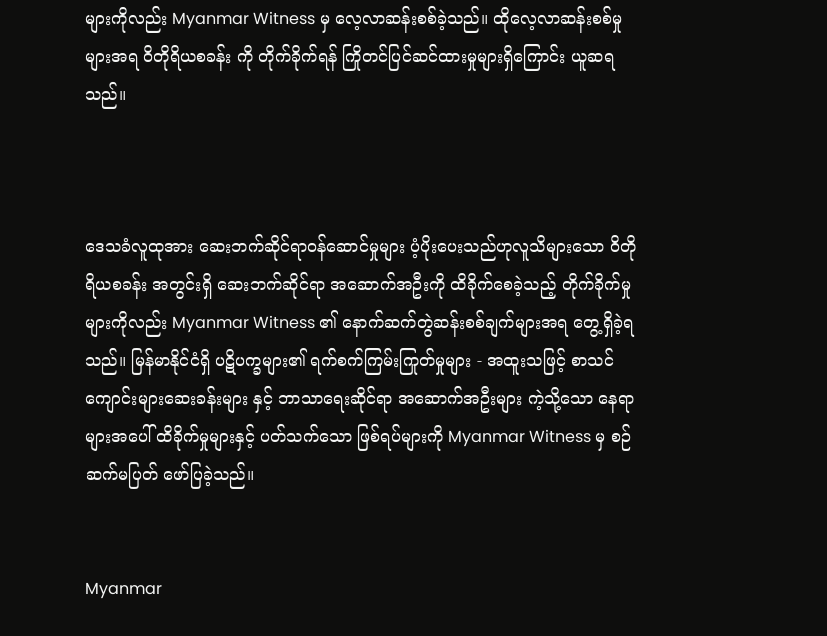များကိုလည်း Myanmar Witness မှ လေ့လာဆန်းစစ်ခဲ့သည်။ ထိုလေ့လာဆန်းစစ်မှုများအရ ဝိတိုရိယစခန်း ကို တိုက်ခိုက်ရန် ကြိုတင်ပြင်ဆင်ထားမှုများရှိကြောင်း ယူဆရသည်။



ဒေသခံလူထုအား ဆေးဘက်ဆိုင်ရာဝန်ဆောင်မှုများ ပံ့ပိုးပေးသည်ဟုလူသိများသော ဝိတိုရိယစခန်း အတွင်းရှိ ဆေးဘက်ဆိုင်ရာ အဆောက်အဦးကို ထိခိုက်စေခဲ့သည့် တိုက်ခိုက်မှုများကိုလည်း Myanmar Witness ၏ နောက်ဆက်တွဲဆန်းစစ်ချက်များအရ တွေ့ရှိခဲ့ရသည်။ မြန်မာနိုင်ငံရှိ ပဋိပက္ခများ၏ ရက်စက်ကြမ်းကြုတ်မှုများ - အထူးသဖြင့် စာသင်ကျောင်းများဆေးခန်းများ နှင့် ဘာသာရေးဆိုင်ရာ အဆောက်အဦးများ ကဲ့သို့သော နေရာများအပေါ် ထိခိုက်မှုများနှင့် ပတ်သက်သော ဖြစ်ရပ်များကို Myanmar Witness မှ စဉ်ဆက်မပြတ် ဖော်ပြခဲ့သည်။


Myanmar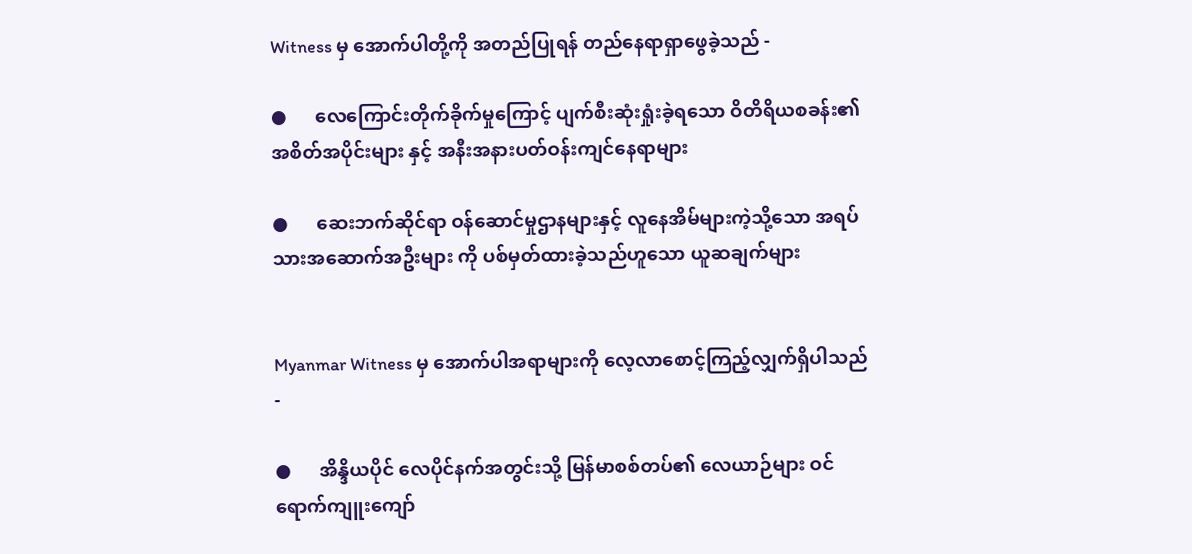Witness မှ အောက်ပါတို့ကို အတည်ပြုရန် တည်နေရာရှာဖွေခဲ့သည် -

●      လေကြောင်းတိုက်ခိုက်မှုကြောင့် ပျက်စီးဆုံးရှုံးခဲ့ရသော ဝိတိရိယစခန်း၏ အစိတ်အပိုင်းများ နှင့် အနီးအနားပတ်ဝန်းကျင်နေရာများ

●      ဆေးဘက်ဆိုင်ရာ ဝန်ဆောင်မှုဌာနများနှင့် လူနေအိမ်များကဲ့သို့သော အရပ်သားအဆောက်အဦးများ ကို ပစ်မှတ်ထားခဲ့သည်ဟူသော ယူဆချက်များ


Myanmar Witness မှ အောက်ပါအရာများကို လေ့လာစောင့်ကြည့်လျှက်ရှိပါသည် -

●      အိန္ဒိယပိုင် လေပိုင်နက်အတွင်းသို့ မြန်မာစစ်တပ်၏ လေယာဉ်များ ဝင်ရောက်ကျူးကျော်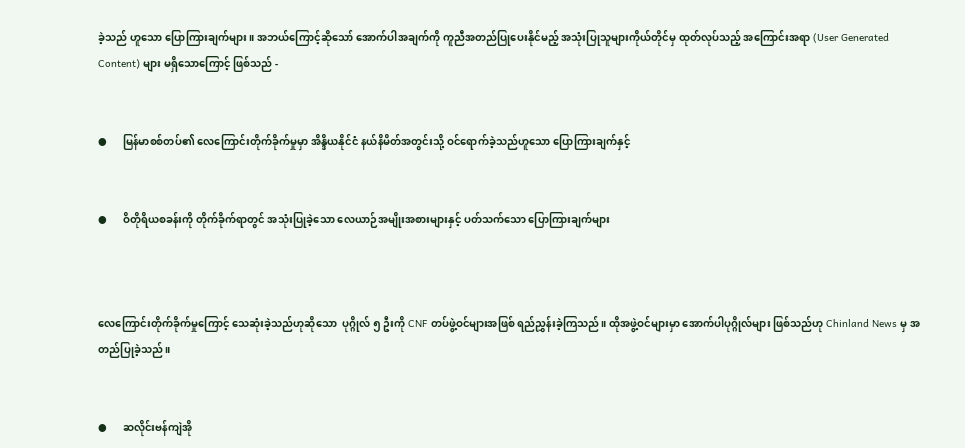ခဲ့သည် ဟူသော ပြောကြားချက်များ။ အဘယ်ကြောင့်ဆိုသော် အောက်ပါအချက်ကို ကူညီအတည်ပြုပေးနိုင်မည့် အသုံးပြုသူများကိုယ်တိုင်မှ ထုတ်လုပ်သည့် အကြောင်းအရာ (User Generated Content) များ မရှိသောကြောင့် ဖြစ်သည် -


●      မြန်မာစစ်တပ်၏ လေကြောင်းတိုက်ခိုက်မှုမှာ အိန္ဒိယနိုင်ငံ နယ်နိမိတ်အတွင်းသို့ ဝင်ရောက်ခဲ့သည်ဟူသော ပြောကြားချက်နှင့်


●      ဝိတိုရိယစခန်းကို တိုက်ခိုက်ရာတွင် အသုံးပြုခဲ့သော လေယာဉ်အမျိုးအစားများနှင့် ပတ်သက်သော ပြောကြားချက်များ



လေကြောင်းတိုက်ခိုက်မှုကြောင့် သေဆုံးခဲ့သည်ဟုဆိုသော  ပုဂ္ဂိုလ် ၅ ဦးကို CNF တပ်ဖွဲ့ဝင်များအဖြစ် ရည်ညွှန်းခဲ့ကြသည်။ ထိုအဖွဲ့ဝင်များမှာ အောက်ပါပုဂ္ဂိုလ်များ ဖြစ်သည်ဟု Chinland News မှ အတည်ပြုခဲ့သည်။


●      ဆလိုင်းဗန်ကျဲအို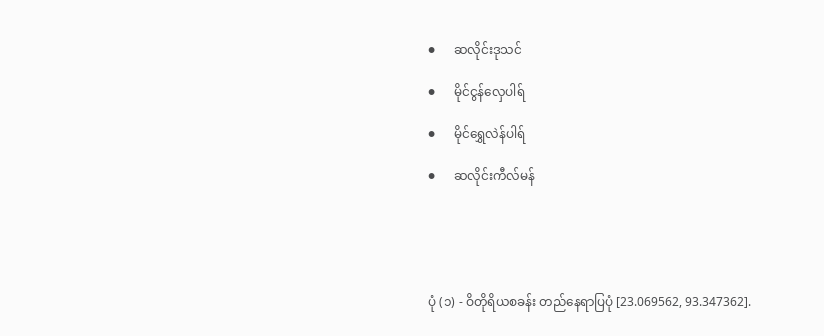●      ဆလိုင်းဒုသင်

●      မိုင်ငွန်လှေပါရ်

●      မိုင်ရွှေလဲန်ပါရ်

●      ဆလိုင်းကီလ်မန်





ပုံ (၁) - ဝိတိုရိယစခန်း တည်နေရာပြပုံ [23.069562, 93.347362].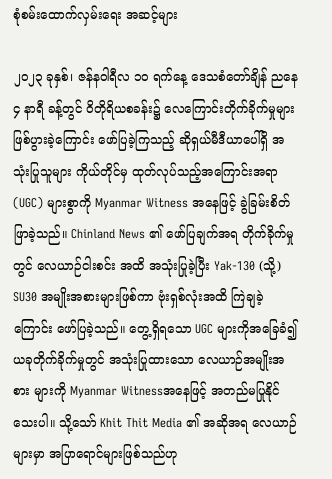စုံစမ်းထောက်လှမ်းရေး အဆင့်များ

၂၀၂၃ ခုနှစ်၊ ဇန်နဝါရီလ ၁၀ ရက်နေ့ ဒေသစံတော်ချိန် ညနေ ၄ နာရီ ခန့်တွင် ဝိတိုရိယစခန်း၌ လေကြောင်းတိုက်ခိုက်မှုများဖြစ်ပွားခဲ့ကြောင်း ဖော်ပြခဲ့ကြသည့် ဆိုရှယ်မီဒီယာပေါ်ရှိ အသုံးပြုသူများ ကိုယ်တိုင်မှ ထုတ်လုပ်သည့်အကြောင်းအရာ (UGC) များစွာကို Myanmar Witness အနေဖြင့် ခွဲခြမ်းစိတ်ဖြာခဲ့သည်။ Chinland News ၏ ဖော်ပြချက်အရ တိုက်ခိုက်မှုတွင် လေယာဉ်ငါးစင်း အထိ အသုံးပြုခဲ့ပြီး Yak-130 (သို့) SU30 အမျိုးအစားများဖြစ်ကာ ဗုံးရှစ်လုံးအထိ ကြဲချခဲ့ကြောင်း ဖော်ပြခဲ့သည်။ တွေ့ရှိရသော UGC များကိုအခြေခံ၍ ယခုတိုက်ခိုက်မှုတွင် အသုံးပြုထားသော လေယာဉ်အမျိုးအစား များကို Myanmar Witnessအနေဖြင့် အတည်မပြုနိုင်သေးပါ။ သို့သော် Khit Thit Media ၏ အဆိုအရ လေယာဉ်များမှာ အပြာရောင်များဖြစ်သည်ဟု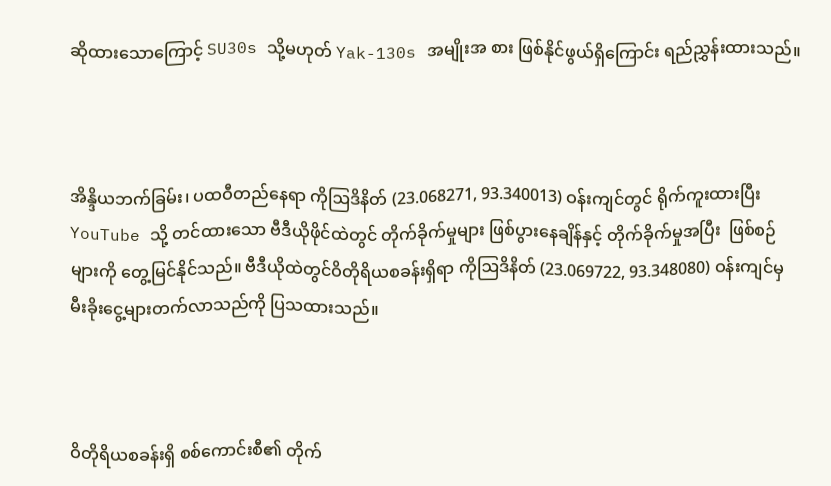ဆိုထားသောကြောင့် SU30s သို့မဟုတ် Yak-130s အမျိုးအ စား ဖြစ်နိုင်ဖွယ်ရှိကြောင်း ရည်ညွှန်းထားသည်။



အိန္ဒိယဘက်ခြမ်း၊ ပထဝီတည်နေရာ ကိုဩဒိနိတ် (23.068271, 93.340013) ဝန်းကျင်တွင် ရိုက်ကူးထားပြီး YouTube သို့ တင်ထားသော ဗီဒီယိုဖိုင်ထဲတွင် တိုက်ခိုက်မှုများ ဖြစ်ပွားနေချိန်နှင့် တိုက်ခိုက်မှုအပြီး  ဖြစ်စဉ်များကို တွေ့မြင်နိုင်သည်။ ဗီဒီယိုထဲတွင်ဝိတိုရိယစခန်းရှိရာ ကိုဩဒိနိတ် (23.069722, 93.348080) ဝန်းကျင်မှ မီးခိုးငွေ့များတက်လာသည်ကို ပြသထားသည်။



ဝိတိုရိယစခန်းရှိ စစ်ကောင်းစီ၏ တိုက်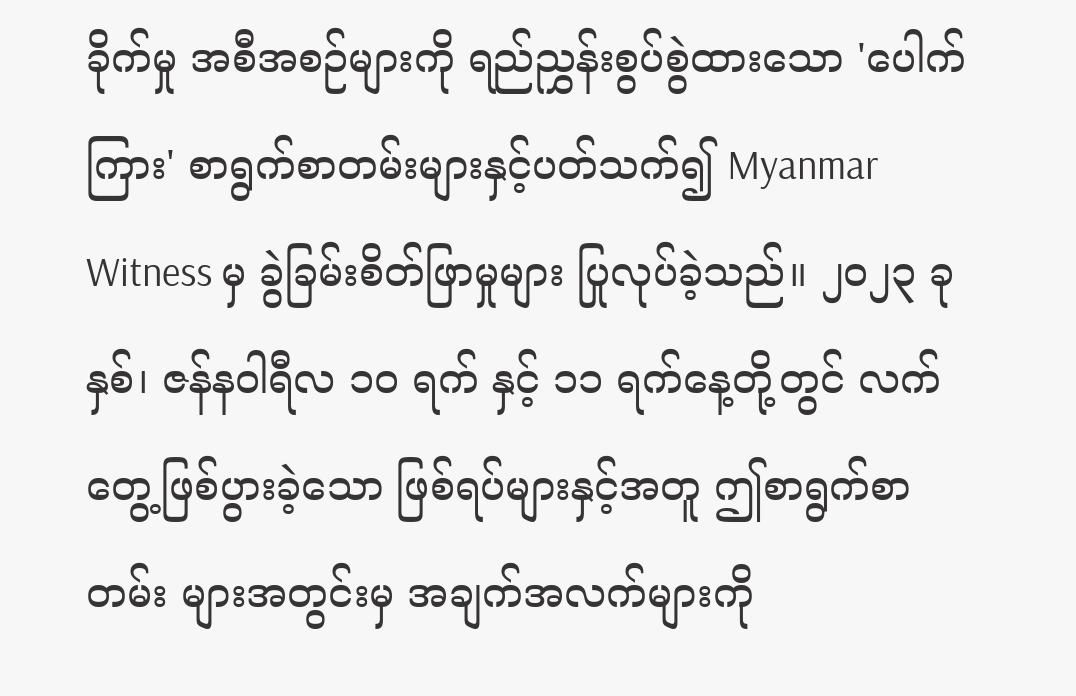ခိုက်မှု အစီအစဉ်များကို ရည်ညွှန်းစွပ်စွဲထားသော 'ပေါက်ကြား' စာရွက်စာတမ်းများနှင့်ပတ်သက်၍ Myanmar Witness မှ ခွဲခြမ်းစိတ်ဖြာမှုများ ပြုလုပ်ခဲ့သည်။ ၂၀၂၃ ခုနှစ်၊ ဇန်န၀ါရီလ ၁၀ ရက် နှင့် ၁၁ ရက်နေ့တို့တွင် လက်တွေ့ဖြစ်ပွားခဲ့သော ဖြစ်ရပ်များနှင့်အတူ ဤစာရွက်စာတမ်း များအတွင်းမှ အချက်အလက်များကို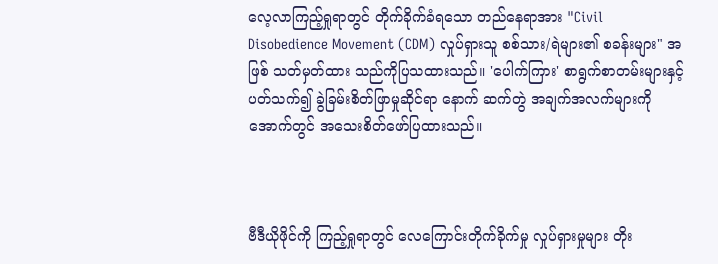လေ့လာကြည့်ရှုရာတွင် တိုက်ခိုက်ခံရသော တည်နေရာအား "Civil Disobedience Movement (CDM) လှုပ်ရှားသူ စစ်သား/ရဲများ၏ စခန်းများ" အဖြစ် သတ်မှတ်ထား သည်ကိုပြသထားသည်။ 'ပေါက်ကြား' စာရွက်စာတမ်းများနှင့်ပတ်သက်၍ ခွဲခြမ်းစိတ်ဖြာမှုဆိုင်ရာ နောက် ဆက်တွဲ အချက်အလက်များကို အောက်တွင် အသေးစိတ်ဖော်ပြထားသည်။



ဗီဒီယိုဖိုင်ကို ကြည့်ရှုရာတွင် လေကြောင်းတိုက်ခိုက်မှု လှုပ်ရှားမှုများ တိုး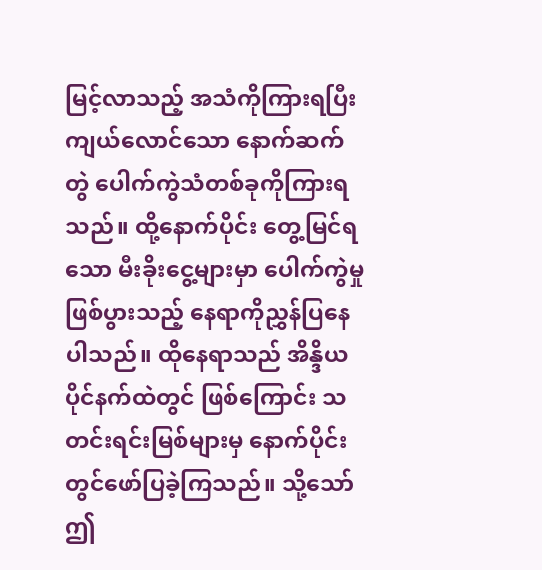မြင့်လာသည့် အသံကိုကြားရပြီး  ကျယ်လောင်သော နောက်ဆက်တွဲ ပေါက်ကွဲသံတစ်ခုကိုကြားရသည်။ ထို့နောက်ပိုင်း တွေ့မြင်ရသော မီးခိုးငွေ့များမှာ ပေါက်ကွဲမှုဖြစ်ပွားသည့် နေရာကိုညွှန်ပြနေပါသည်။ ထိုနေရာသည် အိန္ဒိယပိုင်နက်ထဲတွင် ဖြစ်ကြောင်း သတင်းရင်းမြစ်များမှ နောက်ပိုင်းတွင်ဖော်ပြခဲ့ကြသည်။ သို့သော် ဤ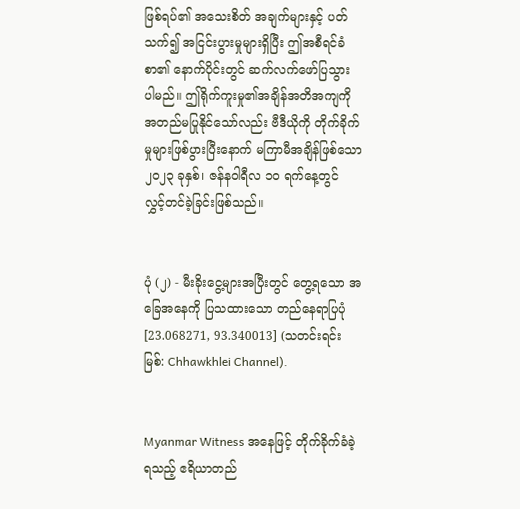ဖြစ်ရပ်၏ အသေးစိတ် အချက်များနှင့် ပတ်သက်၍ အငြင်းပွားမှုများရှိပြီး ဤအစီရင်ခံစာ၏ နောက်ပိုင်းတွင် ဆက်လက်ဖော်ပြသွား ပါမည်။ ဤရိုက်ကူးမှု၏အချိန်အတိအကျကို အတည်မပြုနိုင်သော်လည်း ဗီဒီယိုကို တိုက်ခိုက်မှုများဖြစ်ပွားပြီးနောက် မကြာမီအချိန်ဖြစ်သော ၂၀၂၃ ခုနှစ်၊ ဇန်နဝါရီလ ၁၀ ရက်နေ့တွင် လွှင့်တင်ခဲ့ခြင်းဖြစ်သည်။


ပုံ (၂) - မီးခိုးငွေ့များအပြီးတွင် တွေ့ရသော အခြေအနေကို ပြသထားသော တည်နေရာပြပုံ  [23.068271, 93.340013] (သတင်းရင်းမြစ်: Chhawkhlei Channel).


Myanmar Witness အနေဖြင့် တိုက်ခိုက်ခံခဲ့ရသည့် ဧရိယာတည်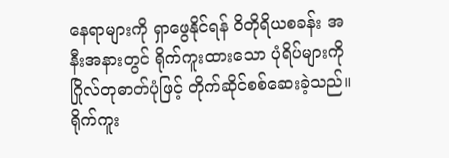နေရာများကို ရှာဖွေနိုင်ရန် ဝိတိုရိယစခန်း အနီးအနားတွင် ရိုက်ကူးထားသော ပုံရိပ်များကို ဂြိုလ်တုဓာတ်ပုံဖြင့် တိုက်ဆိုင်စစ်ဆေးခဲ့သည်။ ရိုက်ကူး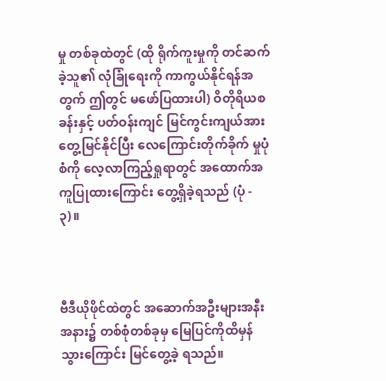မှု တစ်ခုထဲတွင် (ထို ရိုက်ကူးမှုကို တင်ဆက်ခဲ့သူ၏ လုံခြုံရေးကို ကာကွယ်နိုင်ရန်အတွက် ဤတွင် မဖော်ပြထားပါ) ဝိတိုရိယစခန်းနှင့် ပတ်ဝန်းကျင် မြင်ကွင်းကျယ်အားတွေ့မြင်နိုင်ပြီး လေကြောင်းတိုက်ခိုက် မှုပုံစံကို လေ့လာကြည့်ရှုရာတွင် အထောက်အကူပြုထားကြောင်း တွေ့ရှိခဲ့ရသည် (ပုံ - ၃)။



ဗီဒီယိုဖိုင်ထဲတွင် အဆောက်အဦးများအနီးအနား၌ တစ်စုံတစ်ခုမှ မြေပြင်ကိုထိမှန်သွားကြောင်း မြင်တွေ့ခဲ့ ရသည်။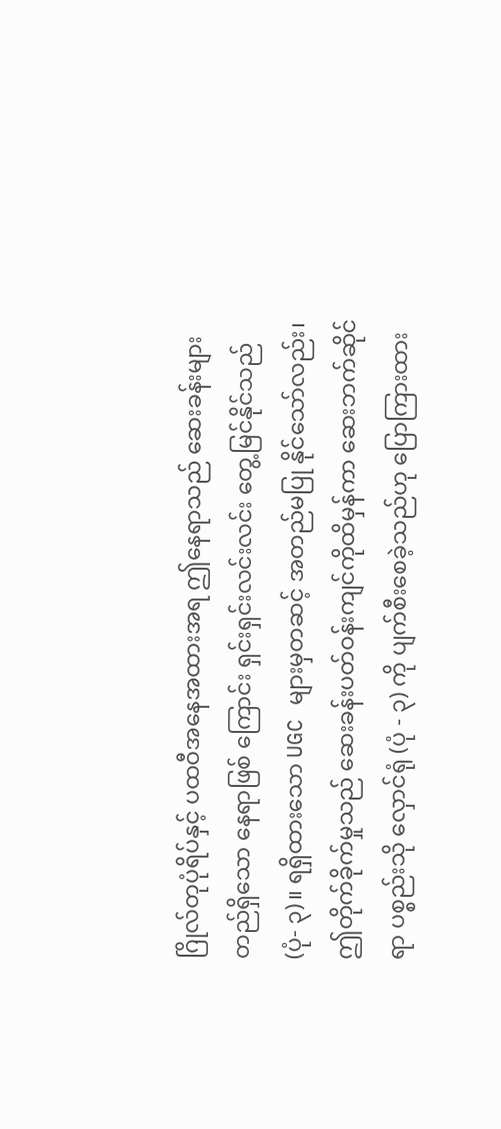ဂြိုလ်တုပုံရိပ်နှင့် ပထဝီအနေအထားအရ ဤနေရာသည် ဆေးခန်းများတည်ရှိသော နေရာဖြစ် ကြောင်း ရှင်းရှင်းလင်းလင်း တွေ့မြင်နိုင်သည် (ပုံ- ၃)။ ရရှိထားသော UGC များမှတဆင့် အတည်မပြု နိုင်သော်လည်း၊ ဤတိုက်ခိုက်မှုသည် ဆေးခန်းပတ်ဝန်းကျင်ကိုထိမှန်ကာ ဆေးဘက်ဆိုင်ရာ ပစ္စည်းသို လှောင်ရုံ (ပုံ - ၃) ကို ပျက်စီးစေခဲ့သည်ဟု ပြောကြားထား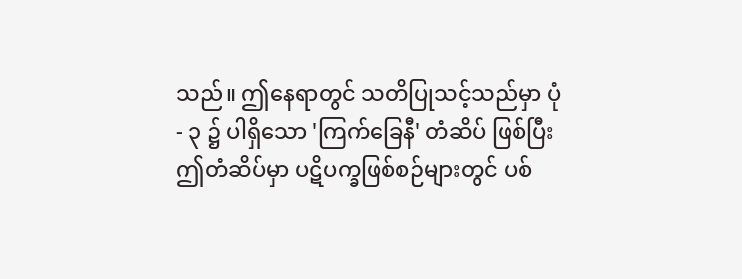သည်။ ဤနေရာတွင် သတိပြုသင့်သည်မှာ ပုံ - ၃ ၌ ပါရှိသော 'ကြက်ခြေနီ' တံဆိပ် ဖြစ်ပြီး ဤတံဆိပ်မှာ ပဋိပက္ခဖြစ်စဉ်များတွင် ပစ်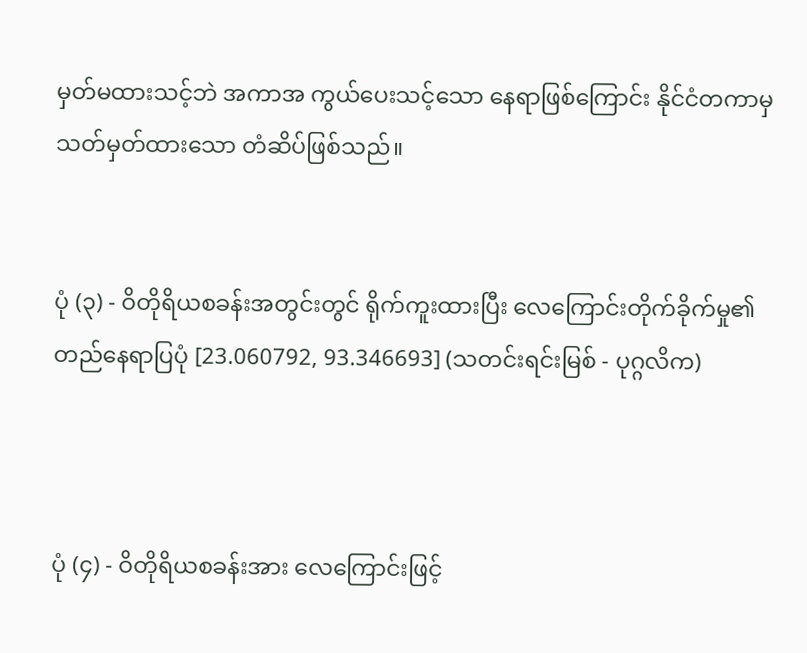မှတ်မထားသင့်ဘဲ အကာအ ကွယ်ပေးသင့်သော နေရာဖြစ်ကြောင်း နိုင်ငံတကာမှ သတ်မှတ်ထားသော တံဆိပ်ဖြစ်သည်။


ပုံ (၃) - ဝိတိုရိယစခန်းအတွင်းတွင် ရိုက်ကူးထားပြီး လေကြောင်းတိုက်ခိုက်မှု၏ တည်နေရာပြပုံ [23.060792, 93.346693] (သတင်းရင်းမြစ် - ပုဂ္ဂလိက)



ပုံ (၄) - ဝိတိုရိယစခန်းအား လေကြောင်းဖြင့်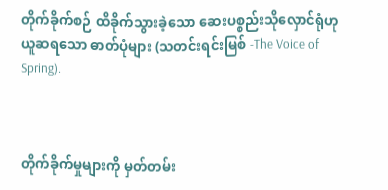တိုက်ခိုက်စဉ် ထိခိုက်သွားခဲ့သော ဆေးပစ္စည်းသိုလှောင်ရုံဟု ယူဆရသော ဓာတ်ပုံများ (သတင်းရင်းမြစ် -The Voice of Spring).



တိုက်ခိုက်မှုများကို မှတ်တမ်း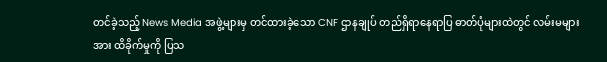တင်ခဲ့သည့် News Media အဖွဲ့များမှ တင်ထားခဲ့သော CNF ဌာနချုပ် တည်ရှိရာနေရာပြ ဓာတ်ပုံများထဲတွင် လမ်းမများအား ထိခိုက်မှုကို ပြသ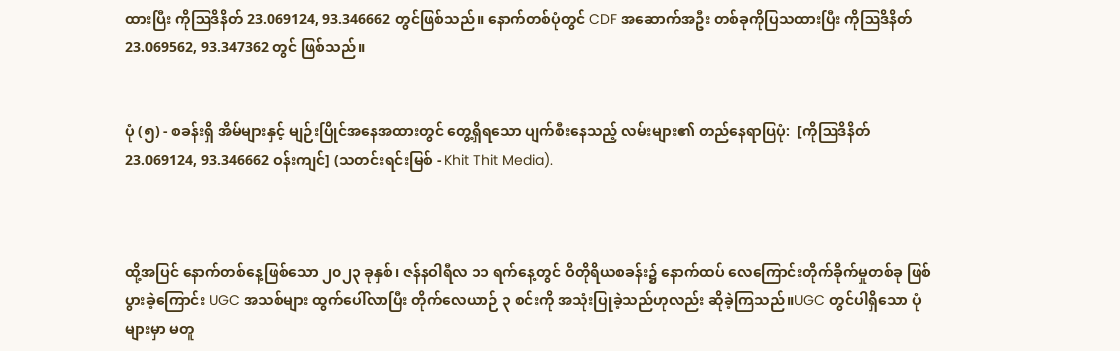ထားပြီး ကိုဩဒိနိတ် 23.069124, 93.346662 တွင်ဖြစ်သည်။ နောက်တစ်ပုံတွင် CDF အဆောက်အဦး တစ်ခုကိုပြသထားပြီး ကိုဩဒိနိတ် 23.069562, 93.347362 တွင် ဖြစ်သည်။


ပုံ (၅) - စခန်းရှိ အိမ်များနှင့် မျဉ်းပြိုင်အနေအထားတွင် တွေ့ရှိရသော ပျက်စီးနေသည့် လမ်းများ၏ တည်နေရာပြပုံ:  [ကိုဩဒိနိတ် 23.069124, 93.346662 ဝန်းကျင်] (သတင်းရင်းမြစ် - Khit Thit Media).



ထို့အပြင် နောက်တစ်နေ့ဖြစ်သော ၂၀၂၃ ခုနှစ်၊ ဇန်နဝါရီလ ၁၁ ရက်နေ့တွင် ဝိတိုရိယစခန်း၌ နောက်ထပ် လေကြောင်းတိုက်ခိုက်မှုတစ်ခု ဖြစ်ပွားခဲ့ကြောင်း UGC အသစ်များ ထွက်ပေါ်လာပြီး တိုက်လေယာဉ် ၃ စင်းကို အသုံးပြုခဲ့သည်ဟုလည်း ဆိုခဲ့ကြသည်။UGC တွင်ပါရှိသော ပုံများမှာ မတူ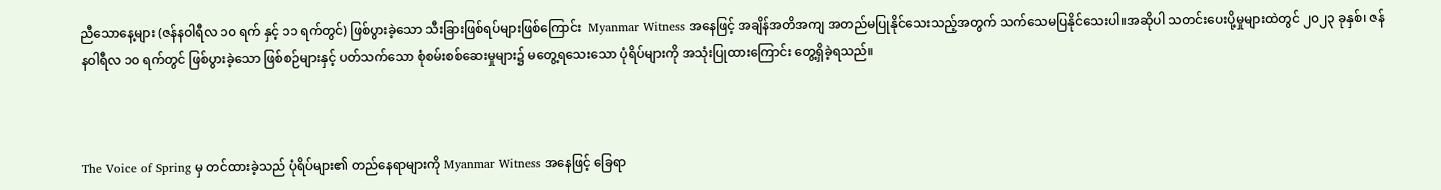ညီသောနေ့များ (ဇန်နဝါရီလ ၁၀ ရက် နှင့် ၁၁ ရက်တွင်) ဖြစ်ပွားခဲ့သော သီးခြားဖြစ်ရပ်များဖြစ်ကြောင်း  Myanmar Witness အနေဖြင့် အချိန်အတိအကျ အတည်မပြုနိုင်သေးသည့်အတွက် သက်သေမပြနိုင်သေးပါ။အဆိုပါ သတင်းပေးပို့မှုများထဲတွင် ၂၀၂၃ ခုနှစ်၊ ဇန်နဝါရီလ ၁၀ ရက်တွင် ဖြစ်ပွားခဲ့သော ဖြစ်စဉ်များနှင့် ပတ်သက်သော စုံစမ်းစစ်ဆေးမှုများ၌ မတွေ့ရသေးသော ပုံရိပ်များကို အသုံးပြုထားကြောင်း တွေ့ရှိခဲ့ရသည်။



The Voice of Spring မှ တင်ထားခဲ့သည် ပုံရိပ်များ၏ တည်နေရာများကို Myanmar Witness အနေဖြင့် ခြေရာ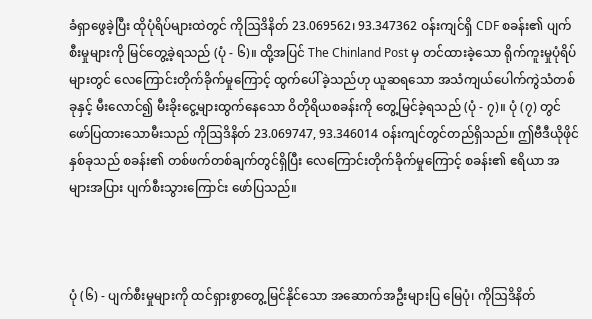ခံရှာဖွေခဲ့ပြီး ထိုပုံရိပ်များထဲတွင် ကိုဩဒိနိတ် 23.069562၊ 93.347362 ဝန်းကျင်ရှိ CDF စခန်း၏ ပျက်စီးမှုများကို မြင်တွေ့ခဲ့ရသည် (ပုံ - ၆)။ ထို့အပြင် The Chinland Post မှ တင်ထားခဲ့သော ရိုက်ကူးမှုပုံရိပ်များတွင် လေကြောင်းတိုက်ခိုက်မှုကြောင့် ထွက်ပေါ်ခဲ့သည်ဟု ယူဆရသော အသံကျယ်ပေါက်ကွဲသံတစ်ခုနှင့် မီးလောင်၍ မီးခိုးငွေ့များထွက်နေသော ဝိတိုရိယစခန်းကို တွေ့မြင်ခဲ့ရသည် (ပုံ - ၇)။ ပုံ (၇) တွင် ဖော်ပြထားသောမီးသည် ကိုဩဒိနိတ် 23.069747, 93.346014 ဝန်းကျင်တွင်တည်ရှိသည်။ ဤဗီဒီယိုဖိုင်နှစ်ခုသည် စခန်း၏ တစ်ဖက်တစ်ချက်တွင်ရှိပြီး လေကြောင်းတိုက်ခိုက်မှုကြောင့် စခန်း၏ ဧရိယာ အများအပြား ပျက်စီးသွားကြောင်း ဖော်ပြသည်။



ပုံ (၆) - ပျက်စီးမှုများကို ထင်ရှားစွာတွေ့မြင်နိုင်သော အဆောက်အဦးများပြ မြေပုံ၊ ကိုဩဒိနိတ်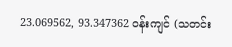23.069562, 93.347362 ဝန်းကျင် (သတင်း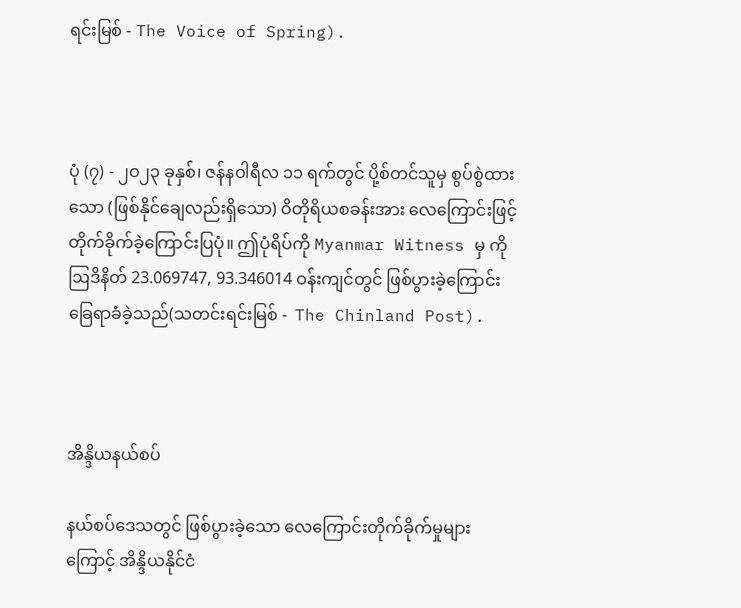ရင်းမြစ် - The Voice of Spring).



ပုံ (၇) - ၂ဝ၂၃ ခုနှစ်၊ ဇန်နဝါရီလ ၁၁ ရက်တွင် ပို့စ်တင်သူမှ စွပ်စွဲထားသော (ဖြစ်နိုင်ချေလည်းရှိသော) ဝိတိုရိယစခန်းအား လေကြောင်းဖြင့် တိုက်ခိုက်ခဲ့ကြောင်းပြပုံ။ ဤပုံရိပ်ကို Myanmar Witness မှ ကိုဩဒိနိတ် 23.069747, 93.346014 ဝန်းကျင်တွင် ဖြစ်ပွားခဲ့ကြောင်း ခြေရာခံခဲ့သည်(သတင်းရင်းမြစ် -  The Chinland Post).



အိန္ဒိယနယ်စပ်

နယ်စပ်ဒေသတွင် ဖြစ်ပွားခဲ့သော လေကြောင်းတိုက်ခိုက်မှုများကြောင့် အိန္ဒိယနိုင်ငံ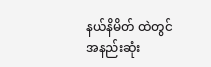နယ်နိမိတ် ထဲတွင် အနည်းဆုံး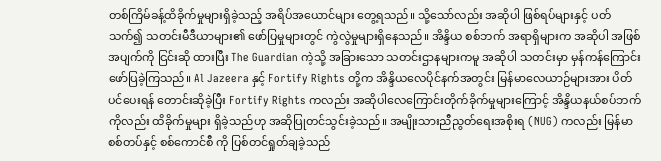တစ်ကြိမ်ခန့်ထိခိုက်မှုများရှိခဲ့သည့် အရိပ်အယောင်များ တွေ့ရသည်။ သို့သော်လည်း အဆိုပါ ဖြစ်ရပ်များနှင့် ပတ်သက်၍ သတင်းမီဒီယာများ၏ ဖော်ပြမှုများတွင် ကွဲလွဲမှုများရှိနေသည်။ အိန္ဒိယ စစ်ဘက် အရာရှိများက အဆိုပါ အဖြစ်အပျက်ကို ငြင်းဆို ထားပြီး The Guardian ကဲ့သို့ အခြားသော သတင်းဌာနများကမူ အဆိုပါ သတင်းမှာ မှန်ကန်ကြောင်း ဖော်ပြခဲ့ကြသည်။ Al Jazeera နှင့် Fortify Rights တို့က အိန္ဒိယလေပိုင်နက်အတွင်း မြန်မာလေယာဉ်များအား ပိတ်ပင်ပေးရန် တောင်းဆိုခဲ့ပြီး Fortify Rights ကလည်း အဆိုပါလေကြောင်းတိုက်ခိုက်မှုများကြောင့် အိန္ဒိယနယ်စပ်ဘက်ကိုလည်း ထိခိုက်မှုများ ရှိခဲ့သည်ဟု အဆိုပြုတင်သွင်းခဲ့သည်။ အမျိုးသားညီညွတ်ရေးအစိုးရ (NUG) ကလည်း မြန်မာစစ်တပ်နှင့် စစ်ကောင်စီ ကို ပြစ်တင်ရှုတ်ချခဲ့သည်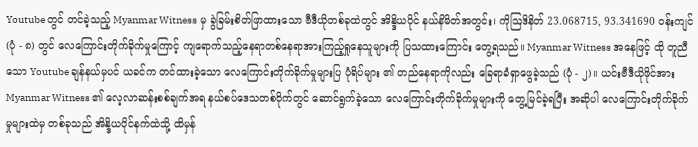Youtube တွင် တင်ခဲ့သည့် Myanmar Witness မှ ခွဲခြမ်းစိတ်ဖြာထားသော ဗီဒီယိုတစ်ခုထဲတွင် အိန္ဒိယပိုင် နယ်နိမိတ်အတွင်း၊ ကိုဩဒိနိတ် 23.068715, 93.341690 ဝန်းကျင် (ပုံ - ၈) တွင် လေကြောင်းတိုက်ခိုက်မှုကြောင့် ကျရောက်သည့်နေရာတစ်နေရာအားကြည့်ရှုနေသူများကို ပြသထားကြောင်း တွေ့ရသည်။ Myanmar Witness အနေဖြင့် ထို တူညီသော Youtube ချန်နယ်မှပင် ယခင်က တင်ထားခဲ့သော လေကြောင်းတိုက်ခိုက်မှုများပြ ပုံရိပ်များ ၏ တည်နေရာကိုလည်း ခြေရာခံရှာဖွေခဲ့သည် (ပုံ - ၂)။ ယင်းဗီဒီယိုဖိုင်အား Myanmar Witness ၏ လေ့လာဆန်းစစ်ချက်အရ နယ်စပ်ဒေသတစ်ဝိုက်တွင် ဆောင်ရွက်ခဲ့သော လေကြောင်းတိုက်ခိုက်မှုများကို တွေ့မြင်ခဲ့ရပြီး အဆိုပါ လေကြောင်းတိုက်ခိုက်မှုများထဲမှ တစ်ခုသည် အိန္ဒိယပိုင်နက်ထဲသို့ ထိမှန်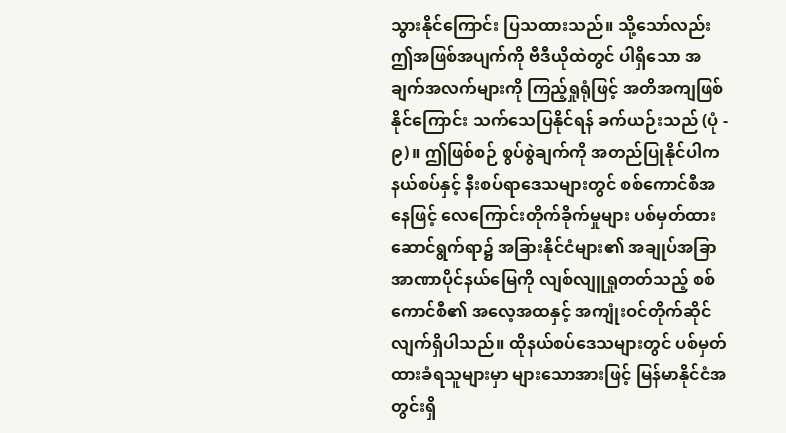သွားနိုင်ကြောင်း ပြသထားသည်။ သို့သော်လည်း ဤအဖြစ်အပျက်ကို ဗီဒီယိုထဲတွင် ပါရှိသော အချက်အလက်များကို ကြည့်ရှုရုံဖြင့် အတိအကျဖြစ်နိုင်ကြောင်း သက်သေပြနိုင်ရန် ခက်ယဉ်းသည် (ပုံ - ၉)။ ဤဖြစ်စဉ် စွပ်စွဲချက်ကို အတည်ပြုနိုင်ပါက နယ်စပ်နှင့် နီးစပ်ရာဒေသများတွင် စစ်ကောင်စီအနေဖြင့် လေကြောင်းတိုက်ခိုက်မှုများ ပစ်မှတ်ထား ဆောင်ရွက်ရာ၌ အခြားနိုင်ငံများ၏ အချုပ်အခြာအာဏာပိုင်နယ်မြေကို လျစ်လျူရှုတတ်သည့် စစ်ကောင်စီ၏ အလေ့အထနှင့် အကျုံးဝင်တိုက်ဆိုင်လျက်ရှိပါသည်။ ထိုနယ်စပ်ဒေသများတွင် ပစ်မှတ်ထားခံရသူများမှာ များသောအားဖြင့် မြန်မာနိုင်ငံအတွင်းရှိ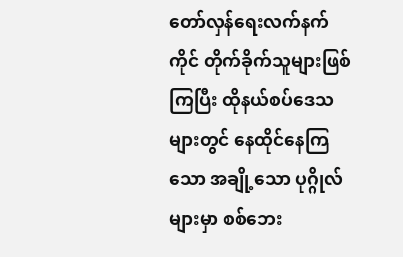တော်လှန်ရေးလက်နက်ကိုင် တိုက်ခိုက်သူများဖြစ်ကြပြီး ထိုနယ်စပ်ဒေသများတွင် နေထိုင်နေကြသော အချို့သော ပုဂ္ဂိုလ်များမှာ စစ်ဘေး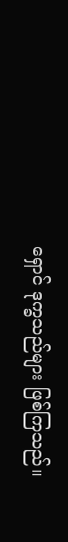ရှောင် ဒုက္ခသည်များ ဖြစ်ကြသည်။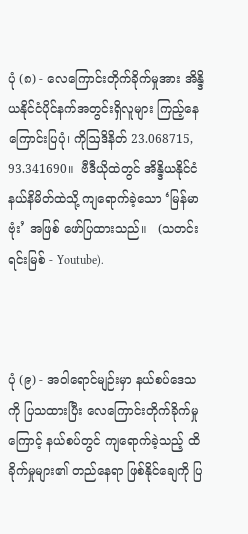ပုံ (၈) - လေကြောင်းတိုက်ခိုက်မှုအား အိန္ဒိယနိုင်ငံပိုင်နက်အတွင်းရှိလူများ ကြည့်နေကြောင်းပြပုံ၊ ကိုဩဒိနိတ် 23.068715, 93.341690။  ဗီဒီယိုထဲတွင် အိန္ဒိယနိုင်ငံနယ်နိမိတ်ထဲသို့ ကျရောက်ခဲ့သော ‘မြန်မာဗုံး’ အဖြစ် ဖော်ပြထားသည်။   (သတင်းရင်းမြစ် - Youtube).



ပုံ (၉) - အဝါရောင်မျဉ်းမှာ နယ်စပ်ဒေသကို ပြသထားပြီး လေကြောင်းတိုက်ခိုက်မှုကြောင့် နယ်စပ်တွင် ကျရောက်ခဲ့သည့် ထိခိုက်မှုများ၏ တည်နေရာ ဖြစ်နိုင်ချေကို ပြ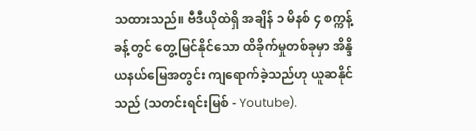သထားသည်။ ဗီဒီယိုထဲရှိ အချိန် ၁ မိနစ် ၄ စက္ကန့်ခန့်တွင် တွေ့မြင်နိုင်သော ထိခိုက်မှုတစ်ခုမှာ အိန္ဒိယနယ်မြေအတွင်း ကျရောက်ခဲ့သည်ဟု ယူဆနိုင်သည် (သတင်းရင်းမြစ် - Youtube).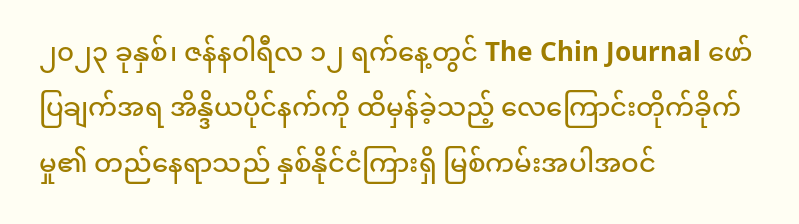၂၀၂၃ ခုနှစ်၊ ဇန်န၀ါရီလ ၁၂ ရက်နေ့တွင် The Chin Journal ဖော်ပြချက်အရ အိန္ဒိယပိုင်နက်ကို ထိမှန်ခဲ့သည့် လေကြောင်းတိုက်ခိုက်မှု၏ တည်နေရာသည် နှစ်နိုင်ငံကြားရှိ မြစ်ကမ်းအပါအဝင်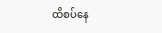ထိစပ်နေ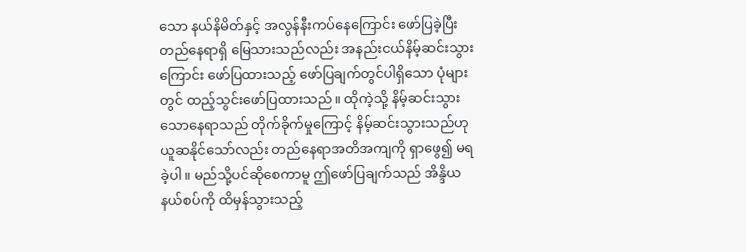သော နယ်နိမိတ်နှင့် အလွန်နီးကပ်နေကြောင်း ဖော်ပြခဲ့ပြီး တည်နေရာရှိ မြေသားသည်လည်း အနည်းငယ်နိမ့်ဆင်းသွားကြောင်း ဖော်ပြထားသည့် ဖော်ပြချက်တွင်ပါရှိသော ပုံများတွင် ထည့်သွင်းဖော်ပြထားသည်။ ထိုကဲ့သို့ နိမ့်ဆင်းသွားသောနေရာသည် တိုက်ခိုက်မှုကြောင့် နိမ့်ဆင်းသွားသည်ဟု ယူဆနိုင်သော်လည်း တည်နေရာအတိအကျကို ရှာဖွေ၍ မရခဲ့ပါ။ မည်သို့ပင်ဆိုစေကာမူ ဤဖော်ပြချက်သည် အိန္ဒိယနယ်စပ်ကို ထိမှန်သွားသည့်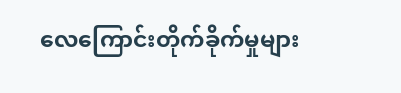လေကြောင်းတိုက်ခိုက်မှုများ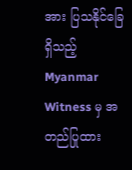အား ပြသနိုင်ခြေရှိသည့် Myanmar Witness မှ အတည်ပြုထား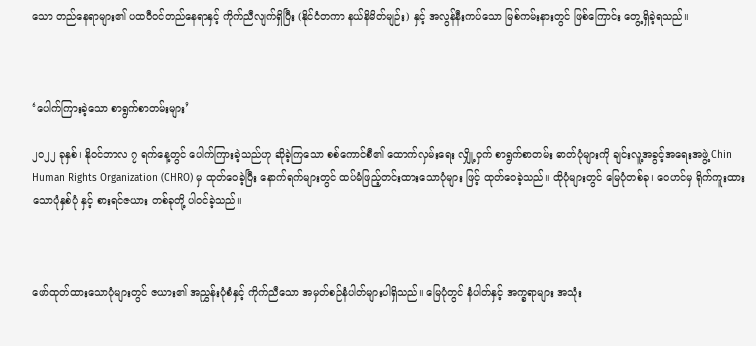သော တည်နေရာများ၏ ပထဝီဝင်တည်နေရာနှင့် ကိုက်ညီလျက်ရှိပြီး (နိုင်ငံတကာ နယ်နိမိတ်မျဉ်း) နှင့် အလွန်နီးကပ်သော မြစ်ကမ်းနားတွင် ဖြစ်ကြောင်း တွေ့ရှိခဲ့ရသည်။



‘ပေါက်ကြားခဲ့သော စာရွက်စာတမ်းများ’

၂၀၂၂ ခုနှစ်၊ နိုဝင်ဘာလ ၇ ရက်နေ့တွင် ပေါက်ကြားခဲ့သည်ဟု ဆိုခဲ့ကြသော စစ်ကောင်စီ၏ ထောက်လှမ်းရေး လျှို့ဝှက် စာရွက်စာတမ်း ဓာတ်ပုံများကို ချင်းလူ့အခွင့်အရေးအဖွဲ့ Chin Human Rights Organization (CHRO) မှ ထုတ်ဝေခဲ့ပြီး နောက်ရက်များတွင် ထပ်မံဖြည့်တင်းထားသောပုံများ ဖြင့် ထုတ်ဝေခဲ့သည်။ ထိုပုံများတွင် မြေပုံတစ်ခု၊ ဝေဟင်မှ ရိုက်ကူးထားသောပုံနှစ်ပုံ နှင့် စားရင်ဇယား တစ်ခုတို့ ပါဝင်ခဲ့သည်။



ဖော်ထုတ်ထားသောပုံများတွင် ဇယား၏ အညွှန်းပုံစံနှင့် ကိုက်ညီသော အမှတ်စဉ်နံပါတ်များပါရှိသည်။ မြေပုံတွင် နံပါတ်နှင့် အက္ခရာများ အသုံး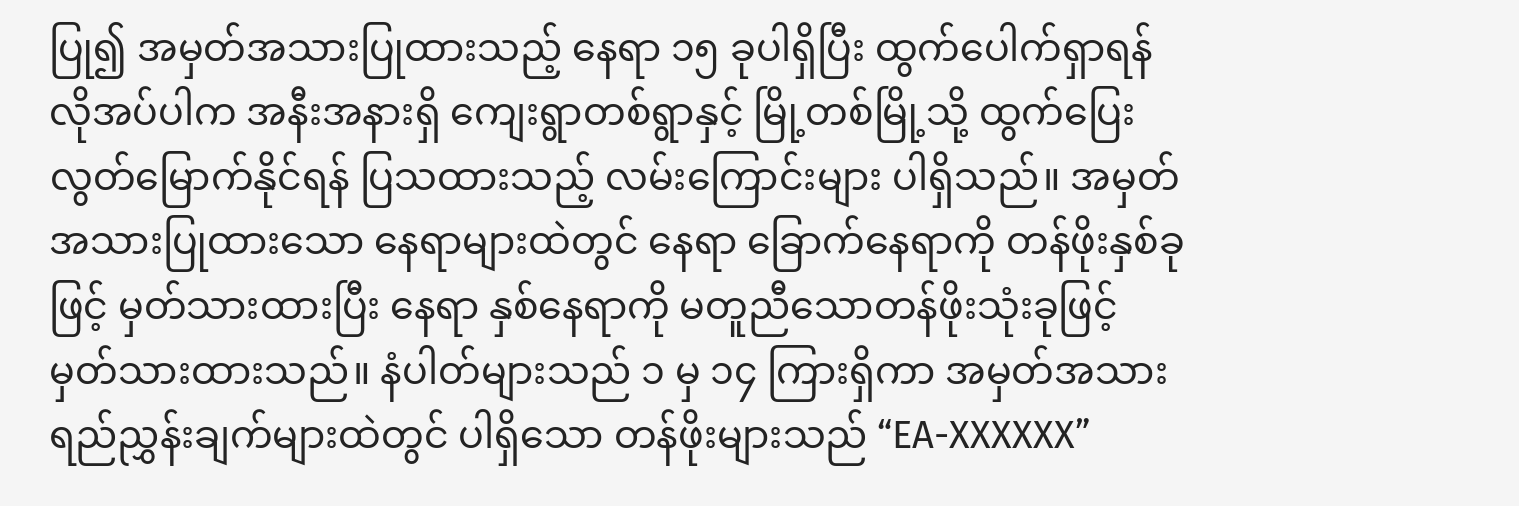ပြု၍ အမှတ်အသားပြုထားသည့် နေရာ ၁၅ ခုပါရှိပြီး ထွက်ပေါက်ရှာရန်လိုအပ်ပါက အနီးအနားရှိ ကျေးရွာတစ်ရွာနှင့် မြို့တစ်မြို့သို့ ထွက်ပြေးလွတ်မြောက်နိုင်ရန် ပြသထားသည့် လမ်းကြောင်းများ ပါရှိသည်။ အမှတ်အသားပြုထားသော နေရာများထဲတွင် နေရာ ခြောက်နေရာကို တန်ဖိုးနှစ်ခုဖြင့် မှတ်သားထားပြီး နေရာ နှစ်နေရာကို မတူညီသောတန်ဖိုးသုံးခုဖြင့် မှတ်သားထားသည်။ နံပါတ်များသည် ၁ မှ ၁၄ ကြားရှိကာ အမှတ်အသား ရည်ညွှန်းချက်များထဲတွင် ပါရှိသော တန်ဖိုးများသည် “EA-XXXXXX”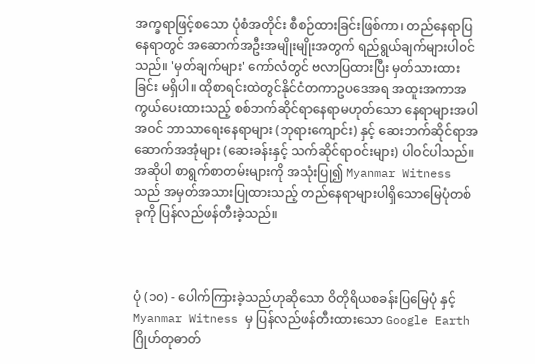အက္ခရာဖြင့်စသော ပုံစံအတိုင်း စီစဉ်ထားခြင်းဖြစ်ကာ၊ တည်နေရာပြနေရာတွင် အဆောက်အဦးအမျိုးမျိုးအတွက် ရည်ရွယ်ချက်များပါ၀င်သည်။ 'မှတ်ချက်များ' ကော်လံတွင် ဗလာပြထားပြီး မှတ်သားထားခြင်း မရှိပါ။ ထိုစာရင်းထဲတွင်နိုင်ငံတကာဥပဒေအရ အထူးအကာအကွယ်ပေးထားသည့် စစ်ဘက်ဆိုင်ရာနေရာမဟုတ်သော နေရာများအပါအဝင် ဘာသာရေးနေရာများ (ဘုရားကျောင်း) နှင့် ဆေးဘက်ဆိုင်ရာအဆောက်အအုံများ (ဆေးခန်းနှင့် သက်ဆိုင်ရာဝင်းများ) ပါဝင်ပါသည်။အဆိုပါ စာရွက်စာတမ်းများကို အသုံးပြု၍ Myanmar Witness သည် အမှတ်အသားပြုထားသည့် တည်နေရာများပါရှိသောမြေပုံတစ်ခုကို ပြန်လည်ဖန်တီးခဲ့သည်။



ပုံ (၁၀) - ပေါက်ကြားခဲ့သည်ဟုဆိုသော ဝိတိုရိယစခန်းပြမြေပုံ နှင့် Myanmar Witness မှ ပြန်လည်ဖန်တီးထားသော Google Earth ဂြိုဟ်တုဓာတ်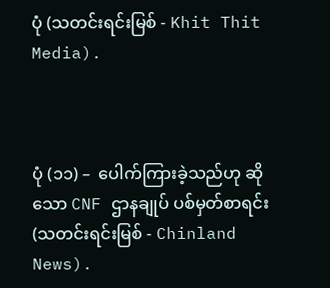ပုံ (သတင်းရင်းမြစ် - Khit Thit Media).



ပုံ (၁၁) –  ပေါက်ကြားခဲ့သည်ဟု ဆိုသော CNF ဌာနချုပ် ပစ်မှတ်စာရင်း (သတင်းရင်းမြစ် - Chinland News).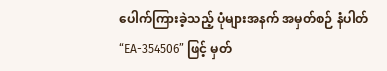ပေါက်ကြားခဲ့သည့် ပုံများအနက် အမှတ်စဉ် နံပါတ် “EA-354506” ဖြင့် မှတ်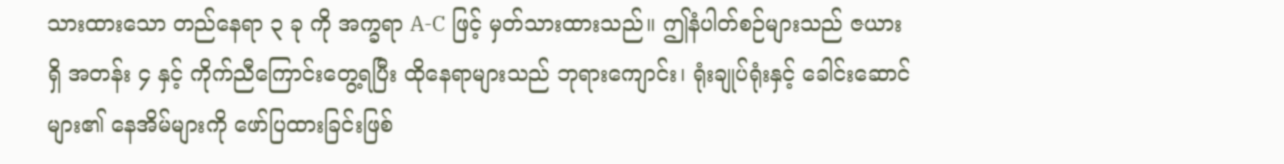သားထားသော တည်နေရာ ၃ ခု ကို အက္ခရာ A-C ဖြင့် မှတ်သားထားသည်။ ဤနံပါတ်စဉ်များသည် ဇယားရှိ အတန်း ၄ နှင့် ကိုက်ညီကြောင်းတွေ့ရပြီး ထိုနေရာများသည် ဘုရားကျောင်း၊ ရုံးချုပ်ရုံးနှင့် ခေါင်းဆောင်များ၏ နေအိမ်များကို ဖော်ပြထားခြင်းဖြစ်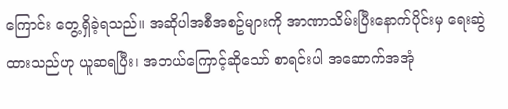ကြောင်း တွေ့ရှိခဲ့ရသည်။ အဆိုပါအစီအစဥ်များကို အာဏာသိမ်းပြီးနောက်ပိုင်းမှ ရေးဆွဲထားသည်ဟု ယူဆရပြီး၊ အဘယ်ကြောင့်ဆိုသော် စာရင်းပါ အဆောက်အအုံ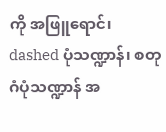ကို အဖြူရောင်၊ dashed ပုံသဏ္ဍာန်၊ စတုဂံပုံသဏ္ဍာန် အ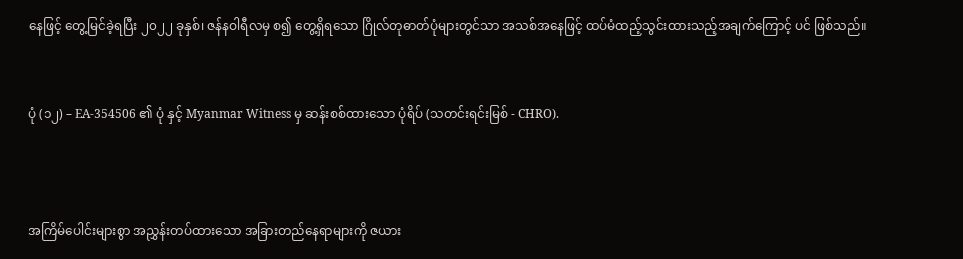နေဖြင့် တွေ့မြင်ခဲ့ရပြီး ၂၀၂၂ ခုနှစ်၊ ဇန်နဝါရီလမှ စ၍ တွေ့ရှိရသော ဂြိုလ်တုဓာတ်ပုံများတွင်သာ အသစ်အနေဖြင့် ထပ်မံထည့်သွင်းထားသည့်အချက်ကြောင့် ပင် ဖြစ်သည်။


ပုံ (၁၂) – EA-354506 ၏ ပုံ နှင့် Myanmar Witness မှ ဆန်းစစ်ထားသော ပုံရိပ် (သတင်းရင်းမြစ် - CHRO).



အကြိမ်ပေါင်းများစွာ အညွှန်းတပ်ထားသော အခြားတည်နေရာများကို ဇယား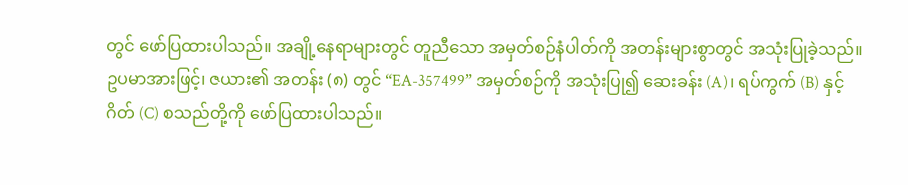တွင် ဖော်ပြထားပါသည်။ အချို့နေရာများတွင် တူညီသော အမှတ်စဉ်နံပါတ်ကို အတန်းများစွာတွင် အသုံးပြုခဲ့သည်။ ဥပမာအားဖြင့်၊ ဇယား၏ အတန်း (၈) တွင် “EA-357499” အမှတ်စဉ်ကို အသုံးပြု၍ ဆေးခန်း (A)၊ ရပ်ကွက် (B) နှင့် ဂိတ် (C) စသည်တို့ကို ဖော်ပြထားပါသည်။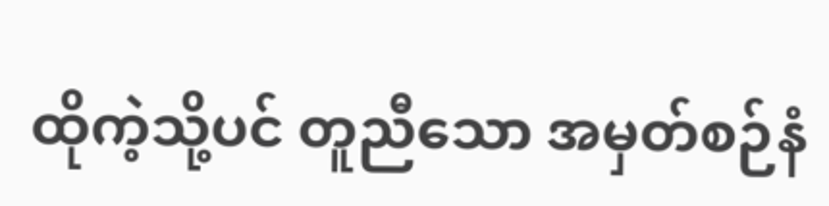ထိုကဲ့သို့ပင် တူညီသော အမှတ်စဉ်နံ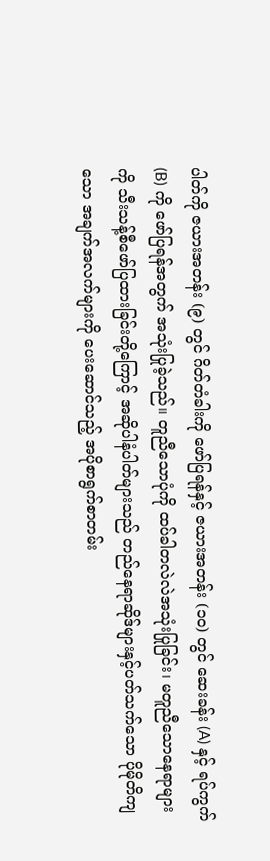ပါတ်ကို ဇယားအတန်း (၉) တွင် ဂိတ်တံခါးကို ဖော်ပြရန်နှင့် ဇယားအတန်း (၁၀) တွင် ဆေးခန်း (A) နှင့် ရပ်ကွက် (B) ကို ဖော်ပြရန်အတွက် အသုံးပြုခဲ့သည်။ တူညီသောပုံကို ထပ်ခါတလဲလဲအသုံးပြုခြင်း၊ မတူညီသောနေရာများကို သီးသန့်စီဖော်ပြထားခြင်းတို့ကြောင့် အဆိုပါနံပါတ်များသည် တည်နေရာဆိုဒ်များနှင့်ပတ်သက်သော ပိုမိုတိကျသော အချက်အလက်များကို ပေးဆောင်သည့် အပိုစာရွက်စာတမ်း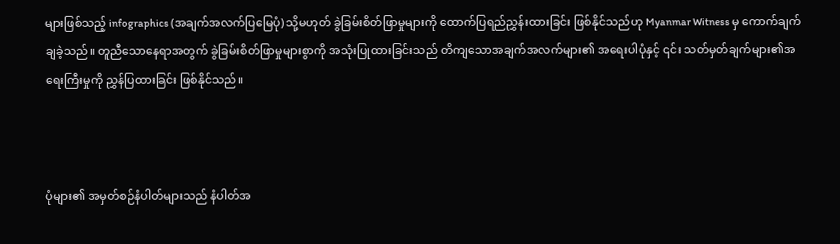များဖြစ်သည့် infographics (အချက်အလက်ပြမြေပုံ) သို့မဟုတ် ခွဲခြမ်းစိတ်ဖြာမှုများကို ထောက်ပြရည်ညွှန်းထားခြင်း ဖြစ်နိုင်သည်ဟု Myanmar Witness မှ ကောက်ချက်ချခဲ့သည်။ တူညီသောနေရာအတွက် ခွဲခြမ်းစိတ်ဖြာမှုများစွာကို အသုံးပြုထားခြင်းသည် တိကျသောအချက်အလက်များ၏ အရေးပါပုံနှင့် ၎င်း သတ်မှတ်ချက်များ၏အရေးကြီးမှုကို ညွှန်ပြထားခြင်း ဖြစ်နိုင်သည်။



ပုံများ၏ အမှတ်စဉ်နံပါတ်များသည် နံပါတ်အ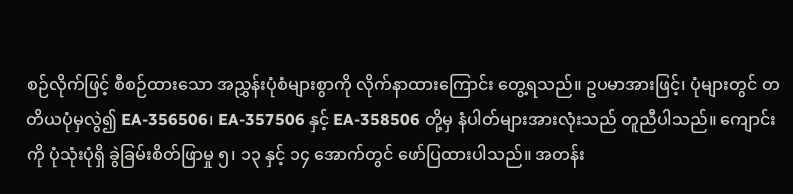စဉ်လိုက်ဖြင့် စီစဉ်ထားသော အညွှန်းပုံစံများစွာကို လိုက်နာထားကြောင်း တွေ့ရသည်။ ဥပမာအားဖြင့်၊ ပုံများတွင် တတိယပုံမှလွဲ၍ EA-356506၊ EA-357506 နှင့် EA-358506 တို့မှ နံပါတ်များအားလုံးသည် တူညီပါသည်။ ကျောင်းကို ပုံသုံးပုံရှိ ခွဲခြမ်းစိတ်ဖြာမှု ၅၊ ၁၃ နှင့် ၁၄ အောက်တွင် ဖော်ပြထားပါသည်။ အတန်း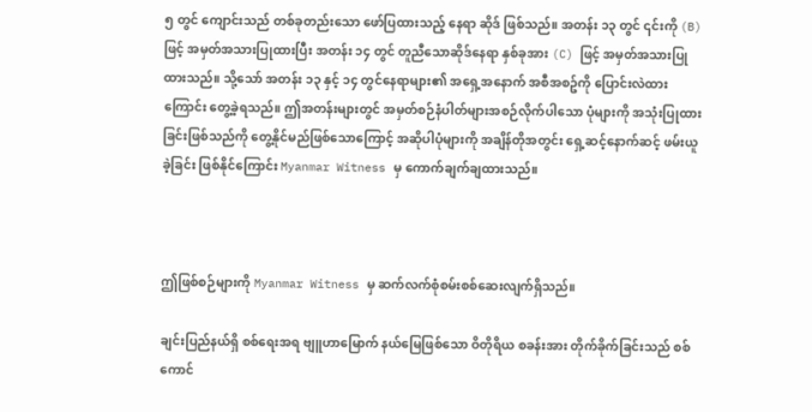၅ တွင် ကျောင်းသည် တစ်ခုတည်းသော ဖော်ပြထားသည့် နေရာ ဆိုဒ် ဖြစ်သည်။ အတန်း ၁၃ တွင် ၎င်းကို (B) ဖြင့် အမှတ်အသားပြုထားပြီး အတန်း ၁၄ တွင် တူညီသောဆိုဒ်နေရာ နှစ်ခုအား (C) ဖြင့် အမှတ်အသားပြုထားသည်။ သို့သော် အတန်း ၁၃ နှင့် ၁၄ တွင်နေရာများ၏ အရှေ့အနောက် အစီအစဥ်ကို ပြောင်းလဲထားကြောင်း တွေ့ခဲ့ရသည်။ ဤအတန်းများတွင် အမှတ်စဉ်နံပါတ်များအစဉ်လိုက်ပါသော ပုံများကို အသုံးပြုထားခြင်းဖြစ်သည်ကို တွေ့နိုင်မည်ဖြစ်သောကြောင့် အဆိုပါပုံများကို အချိန်တိုအတွင်း ရှေ့ဆင့်နောက်ဆင့် ဖမ်းယူခဲ့ခြင်း ဖြစ်နိုင်ကြောင်း Myanmar Witness မှ ကောက်ချက်ချထားသည်။



ဤဖြစ်စဉ်များကို Myanmar Witness မှ ဆက်လက်စုံစမ်းစစ်ဆေးလျက်ရှိသည်။

ချင်းပြည်နယ်ရှိ စစ်ရေးအရ ဗျူဟာမြောက် နယ်မြေဖြစ်သော ဝိတိုရိယ စခန်းအား တိုက်ခိုက်ခြင်းသည် စစ်ကောင်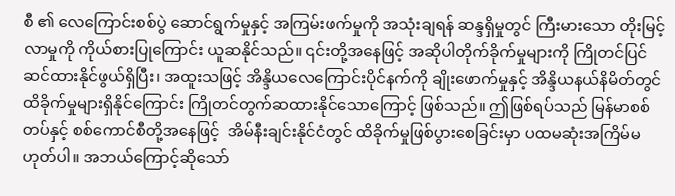စီ ၏ လေကြောင်းစစ်ပွဲ ဆောင်ရွက်မှုနှင့် အကြမ်းဖက်မှုကို အသုံးချရန် ဆန္ဒရှိမှုတွင် ကြီးမားသော တိုးမြင့်လာမှုကို ကိုယ်စားပြုကြောင်း ယူဆနိုင်သည်။ ၎င်းတို့အနေဖြင့် အဆိုပါတိုက်ခိုက်မှုများကို ကြိုတင်ပြင်ဆင်ထားနိုင်ဖွယ်ရှိပြီး၊ အထူးသဖြင့် အိန္ဒိယလေကြောင်းပိုင်နက်ကို ချိုးဖောက်မှုနှင့် အိန္ဒိယနယ်နိမိတ်တွင် ထိခိုက်မှုများရှိနိုင်ကြောင်း ကြိုတင်တွက်ဆထားနိုင်သောကြောင့် ဖြစ်သည်။ ဤဖြစ်ရပ်သည် မြန်မာစစ်တပ်နှင့် စစ်ကောင်စီတို့အနေဖြင့်  အိမ်နီးချင်းနိုင်ငံတွင် ထိခိုက်မှုဖြစ်ပွားစေခြင်းမှာ ပထမဆုံးအကြိမ်မဟုတ်ပါ။ အဘယ်ကြောင့်ဆိုသော်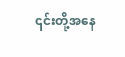၎င်းတို့အနေ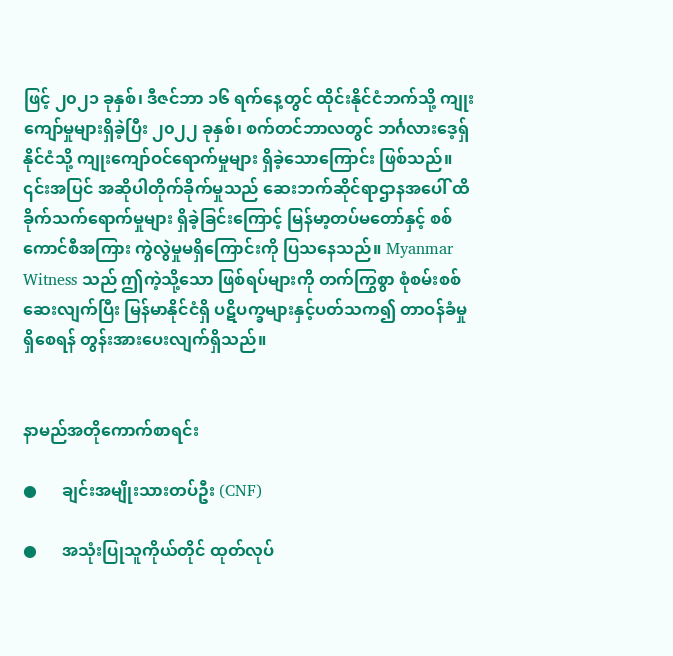ဖြင့် ၂၀၂၁ ခုနှစ်၊ ဒီဇင်ဘာ ၁၆ ရက်နေ့တွင် ထိုင်းနိုင်ငံဘက်သို့ ကျုးကျော်မှုများရှိခဲ့ပြီး ၂၀၂၂ ခုနှစ်၊ စက်တင်ဘာလတွင် ဘင်္ဂလားဒေ့ရှ်နိုင်ငံသို့ ကျုးကျော်ဝင်ရောက်မှုများ ရှိခဲ့သောကြောင်း ဖြစ်သည်။ ၎င်းအပြင် အဆိုပါတိုက်ခိုက်မှုသည် ဆေးဘက်ဆိုင်ရာဌာနအပေါ် ထိခိုက်သက်ရောက်မှုများ ရှိခဲ့ခြင်းကြောင့် မြန်မာ့တပ်မတော်နှင့် စစ်ကောင်စီအကြား ကွဲလွဲမှုမရှိကြောင်းကို ပြသနေသည်။ Myanmar Witness သည် ဤကဲ့သို့သော ဖြစ်ရပ်များကို တက်ကြွစွာ စုံစမ်းစစ်ဆေးလျက်ပြီး မြန်မာနိုင်ငံရှိ ပဋိပက္ခများနှင့်ပတ်သက၍ တာဝန်ခံမှု ရှိစေရန် တွန်းအားပေးလျက်ရှိသည်။


နာမည်အတိုကောက်စာရင်း

●      ချင်းအမျိုးသားတပ်ဦး (CNF)

●      အသုံးပြုသူကိုယ်တိုင် ထုတ်လုပ်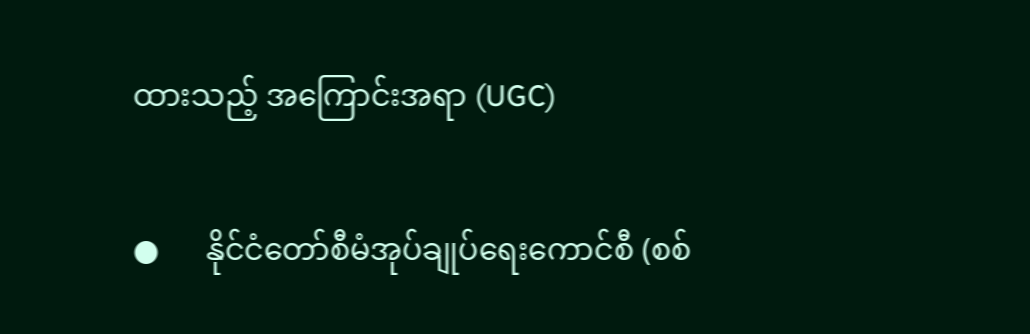ထားသည့် အကြောင်းအရာ (UGC)

●      နိုင်ငံတော်စီမံအုပ်ချုပ်ရေးကောင်စီ (စစ်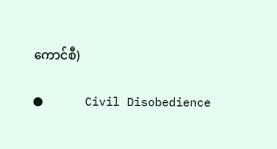ကောင်စီ)

●      Civil Disobedience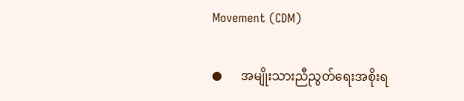Movement (CDM)

●      အမျိုးသားညီညွတ်ရေးအစိုးရ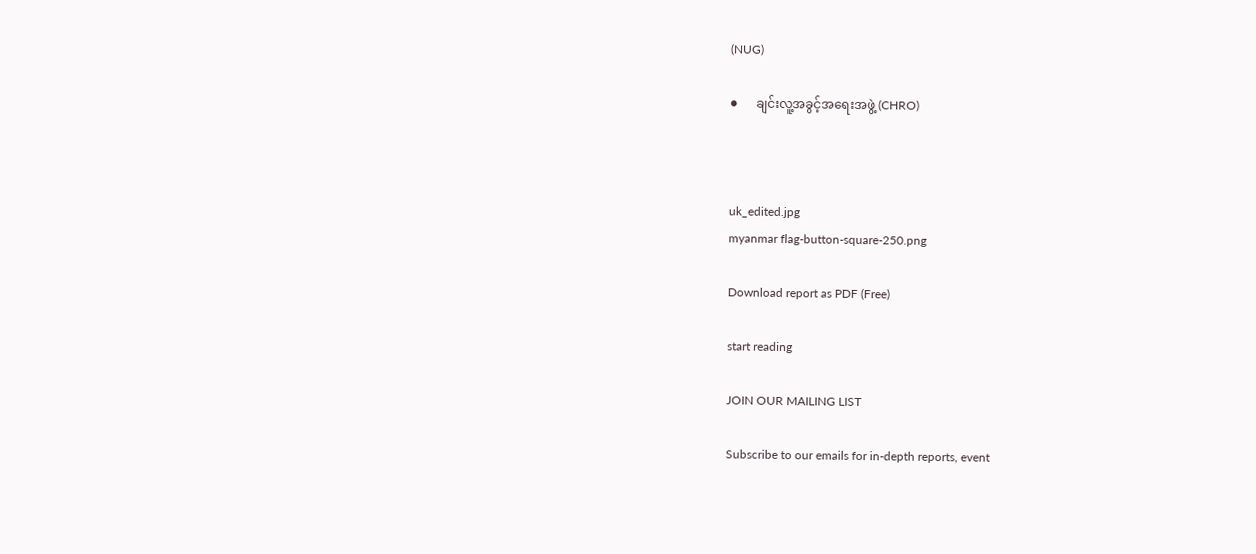(NUG)

●      ချင်းလူ့အခွင့်အရေးအဖွဲ့ (CHRO)



uk_edited.jpg
myanmar flag-button-square-250.png

Download report as PDF (Free)

start reading

JOIN OUR MAILING LIST

Subscribe to our emails for in-depth reports, event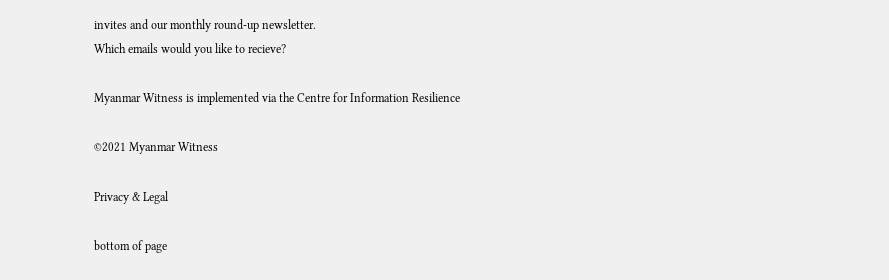invites and our monthly round-up newsletter.
Which emails would you like to recieve?

Myanmar Witness is implemented via the Centre for Information Resilience

©2021 Myanmar Witness

Privacy & Legal

bottom of page